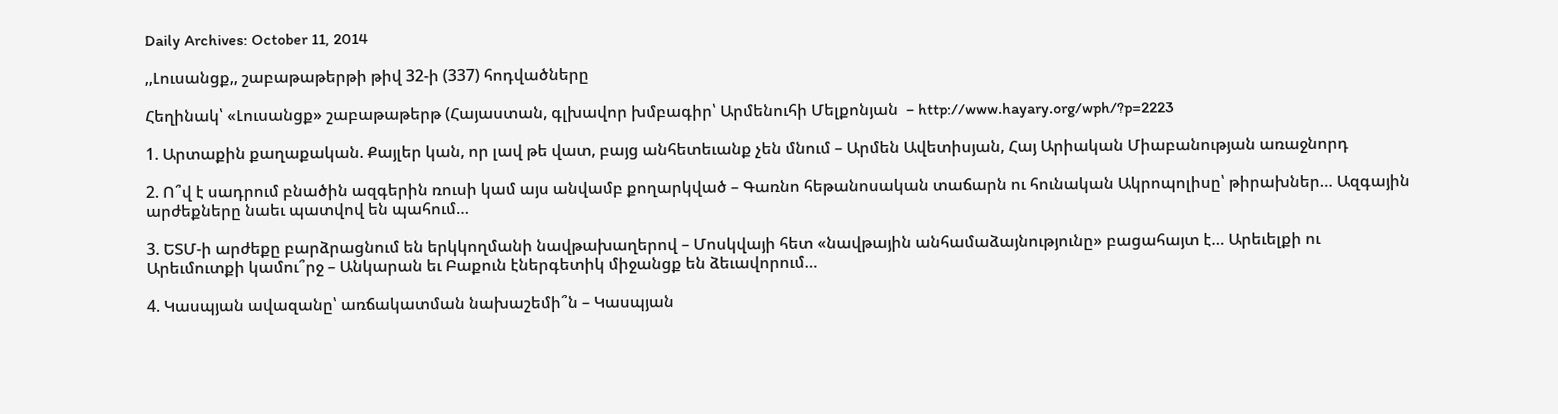Daily Archives: October 11, 2014

,,Լուսանցք,, շաբաթաթերթի թիվ 32-ի (337) հոդվածները

Հեղինակ՝ «Լուսանցք» շաբաթաթերթ (Հայաստան, գլխավոր խմբագիր՝ Արմենուհի Մելքոնյան  – http://www.hayary.org/wph/?p=2223

1. Արտաքին քաղաքական. Քայլեր կան, որ լավ թե վատ, բայց անհետեւանք չեն մնում – Արմեն Ավետիսյան, Հայ Արիական Միաբանության առաջնորդ

2. Ո՞վ է սադրում բնածին ազգերին ռուսի կամ այս անվամբ քողարկված – Գառնո հեթանոսական տաճարն ու հունական Ակրոպոլիսը՝ թիրախներ… Ազգային արժեքները նաեւ պատվով են պահում…

3. ԵՏՄ-ի արժեքը բարձրացնում են երկկողմանի նավթախաղերով – Մոսկվայի հետ «նավթային անհամաձայնությունը» բացահայտ է… Արեւելքի ու Արեւմուտքի կամու՞րջ – Անկարան եւ Բաքուն էներգետիկ միջանցք են ձեւավորում…

4. Կասպյան ավազանը՝ առճակատման նախաշեմի՞ն – Կասպյան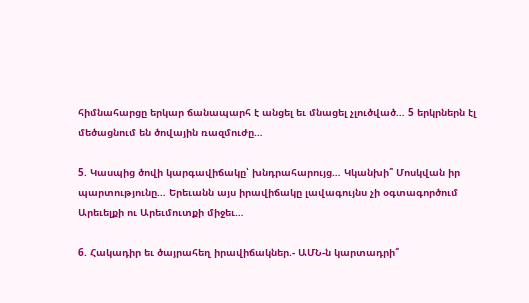հիմնահարցը երկար ճանապարհ է անցել եւ մնացել չլուծված… 5 երկրներն էլ մեծացնում են ծովային ռազմուժը…

5. Կասպից ծովի կարգավիճակը՝ խնդրահարույց… Կկանխի՞ Մոսկվան իր պարտությունը… Երեւանն այս իրավիճակը լավագույնս չի օգտագործում Արեւելքի ու Արեւմուտքի միջեւ…

6. Հակադիր եւ ծայրահեղ իրավիճակներ.- ԱՄՆ-ն կարտադրի՞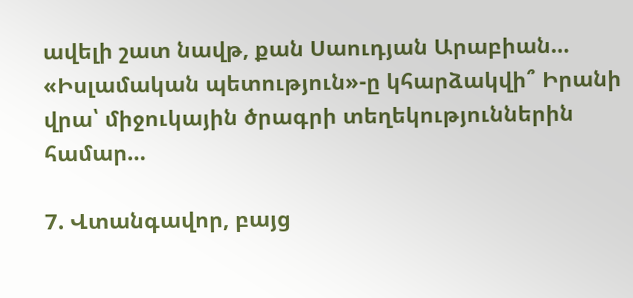ավելի շատ նավթ, քան Սաուդյան Արաբիան… «Իսլամական պետություն»-ը կհարձակվի՞ Իրանի վրա՝ միջուկային ծրագրի տեղեկություններին համար…

7. Վտանգավոր, բայց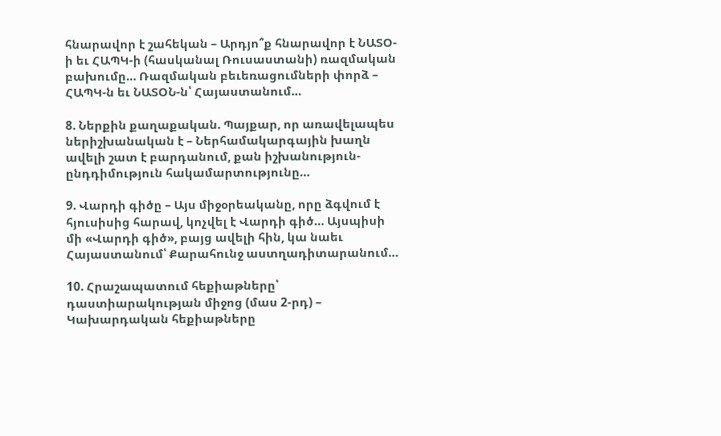հնարավոր է շահեկան – Արդյո՞ք հնարավոր է ՆԱՏՕ-ի եւ ՀԱՊԿ-ի (հասկանալ Ռուսաստանի) ռազմական բախումը… Ռազմական բեւեռացումների փորձ – ՀԱՊԿ-ն եւ ՆԱՏՕՆ-ն՝ Հայաստանում…

8. Ներքին քաղաքական. Պայքար, որ առավելապես ներիշխանական է – Ներհամակարգային խաղն ավելի շատ է բարդանում, քան իշխանություն-ընդդիմություն հակամարտությունը…

9. Վարդի գիծը – Այս միջօրեականը, որը ձգվում է հյուսիսից հարավ, կոչվել է Վարդի գիծ… Այսպիսի մի «Վարդի գիծ», բայց ավելի հին, կա նաեւ Հայաստանում՝ Քարահունջ աստղադիտարանում…

10. Հրաշապատում հեքիաթները՝ դաստիարակության միջոց (մաս 2-րդ) – Կախարդական հեքիաթները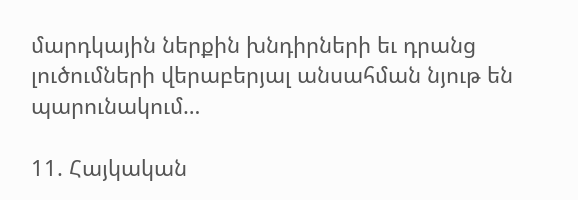մարդկային ներքին խնդիրների եւ դրանց լուծումների վերաբերյալ անսահման նյութ են պարունակում…

11. Հայկական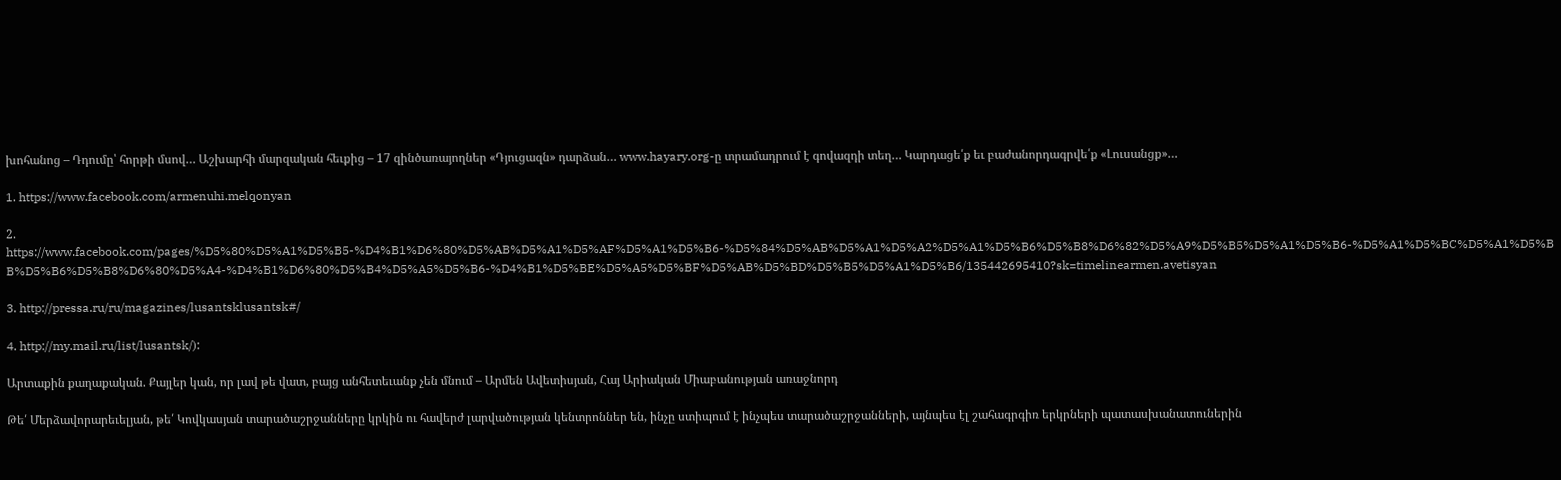խոհանոց – Դդումը՝ հորթի մսով… Աշխարհի մարզական հեւքից – 17 զինծառայողներ «Դյուցազն» դարձան… www.hayary.org-ը տրամադրում է գովազդի տեղ… Կարդացե՛ք եւ բաժանորդագրվե՛ք «Լուսանցք»…

1. https://www.facebook.com/armenuhi.melqonyan

2. https://www.facebook.com/pages/%D5%80%D5%A1%D5%B5-%D4%B1%D6%80%D5%AB%D5%A1%D5%AF%D5%A1%D5%B6-%D5%84%D5%AB%D5%A1%D5%A2%D5%A1%D5%B6%D5%B8%D6%82%D5%A9%D5%B5%D5%A1%D5%B6-%D5%A1%D5%BC%D5%A1%D5%BB%D5%B6%D5%B8%D6%80%D5%A4-%D4%B1%D6%80%D5%B4%D5%A5%D5%B6-%D4%B1%D5%BE%D5%A5%D5%BF%D5%AB%D5%BD%D5%B5%D5%A1%D5%B6/135442695410?sk=timelinearmen.avetisyan

3. http://pressa.ru/ru/magazines/lusantsklusantsk#/

4. http://my.mail.ru/list/lusantsk/):

Արտաքին քաղաքական. Քայլեր կան, որ լավ թե վատ, բայց անհետեւանք չեն մնում – Արմեն Ավետիսյան, Հայ Արիական Միաբանության առաջնորդ

Թե՛ Մերձավորարեւելյան, թե՛ Կովկասյան տարածաշրջանները կրկին ու հավերժ լարվածության կենտրոններ են, ինչը ստիպում է ինչպես տարածաշրջանների, այնպես էլ շահագրգիռ երկրների պատասխանատուներին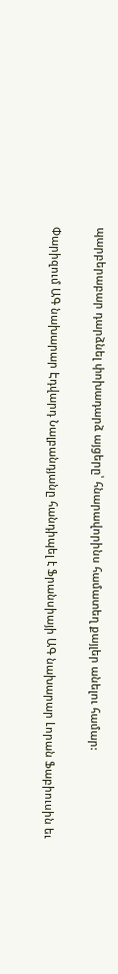պարբերաբար դարձնել փոխադարձ այցերը՝ հնարավորինս համատեղ քայլեր անելու համար:

Փարիզում ԱԳ նախարար Էդվարդ Նալբանդյանը հանդիպել է Ֆրանսիայի ԱԳ նախարար Լորան Ֆաբիուսին եւ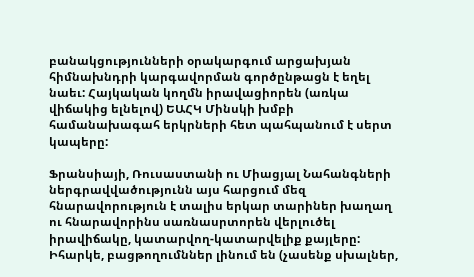բանակցությունների օրակարգում արցախյան հիմնախնդրի կարգավորման գործընթացն է եղել նաեւ: Հայկական կողմն իրավացիորեն (առկա վիճակից ելնելով) ԵԱՀԿ Մինսկի խմբի համանախագահ երկրների հետ պահպանում է սերտ կապերը:

Ֆրանսիայի, Ռուսաստանի ու Միացյալ Նահանգների ներգրավվածությունն այս հարցում մեզ հնարավորություն է տալիս երկար տարիներ խաղաղ ու հնարավորինս սառնասրտորեն վերլուծել իրավիճակը, կատարվող-կատարվելիք քայլերը: Իհարկե, բացթողումններ լինում են (չասենք սխալներ,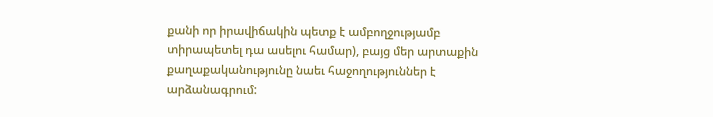քանի որ իրավիճակին պետք է ամբողջությամբ տիրապետել դա ասելու համար), բայց մեր արտաքին քաղաքականությունը նաեւ հաջողություններ է արձանագրում: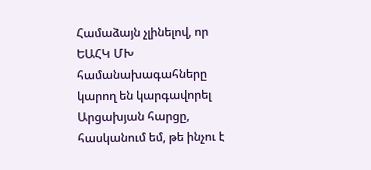Համաձայն չլինելով, որ ԵԱՀԿ ՄԽ համանախագահները կարող են կարգավորել Արցախյան հարցը, հասկանում եմ, թե ինչու է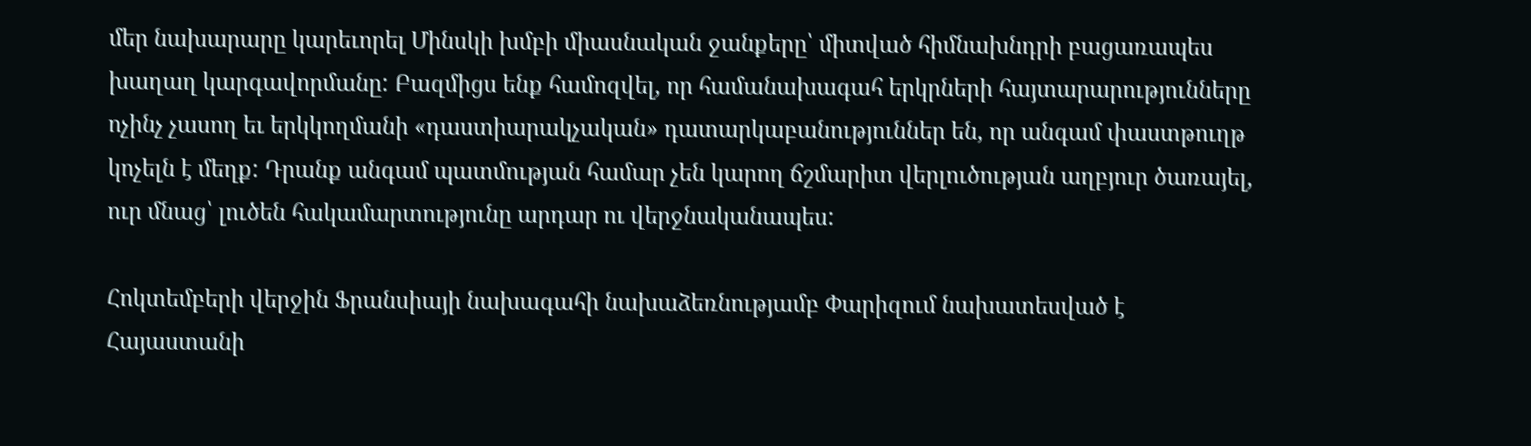մեր նախարարը կարեւորել Մինսկի խմբի միասնական ջանքերը՝ միտված հիմնախնդրի բացառապես խաղաղ կարգավորմանը: Բազմիցս ենք համոզվել, որ համանախագահ երկրների հայտարարությունները ոչինչ չասող եւ երկկողմանի «դաստիարակչական» դատարկաբանություններ են, որ անգամ փաստթուղթ կոչելն է մեղք: Դրանք անգամ պատմության համար չեն կարող ճշմարիտ վերլուծության աղբյուր ծառայել, ուր մնաց՝ լուծեն հակամարտությունը արդար ու վերջնականապես:

Հոկտեմբերի վերջին Ֆրանսիայի նախագահի նախաձեռնությամբ Փարիզում նախատեսված է Հայաստանի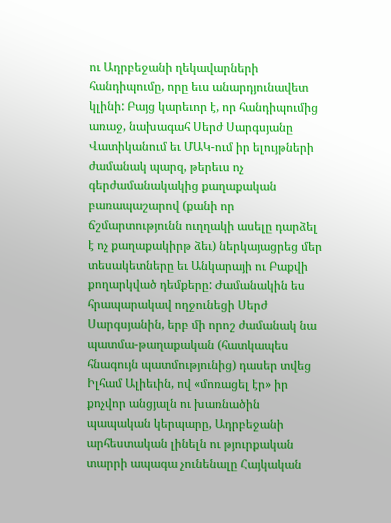ու Ադրբեջանի ղեկավարների հանդիպումը, որը եւս անարդյունավետ կլինի: Բայց կարեւոր է, որ հանդիպումից առաջ, նախագահ Սերժ Սարգսյանը Վատիկանում եւ ՄԱԿ-ում իր ելույթների ժամանակ պարզ, թերեւս ոչ գերժամանակակից քաղաքական բառապաշարով (քանի որ ճշմարտությունն ուղղակի ասելը դարձել է ոչ քաղաքակիրթ ձեւ) ներկայացրեց մեր տեսակետները եւ Անկարայի ու Բաքվի քողարկված դեմքերը: Ժամանակին ես հրապարակավ ողջունեցի Սերժ Սարգսյանին, երբ մի որոշ ժամանակ նա պատմա-թաղաքական (հատկապես հնագույն պատմությունից) դասեր տվեց Իլհամ Ալիեւին, ով «մոռացել էր» իր քոչվոր անցյալն ու խառնածին պապական կերպարը, Ադրբեջանի արհեստական լինելն ու թյուրքական տարրի ապագա չունենալը Հայկական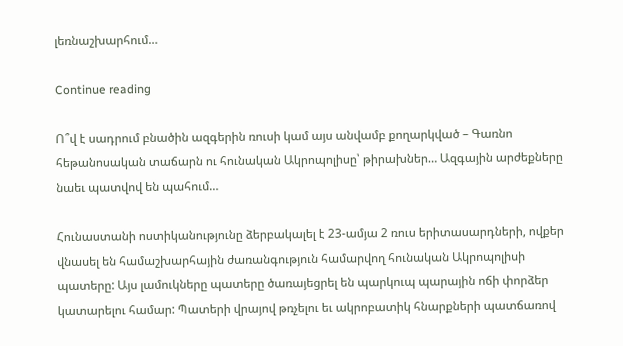լեռնաշխարհում…

Continue reading

Ո՞վ է սադրում բնածին ազգերին ռուսի կամ այս անվամբ քողարկված – Գառնո հեթանոսական տաճարն ու հունական Ակրոպոլիսը՝ թիրախներ… Ազգային արժեքները նաեւ պատվով են պահում…

Հունաստանի ոստիկանությունը ձերբակալել է 23-ամյա 2 ռուս երիտասարդների, ովքեր վնասել են համաշխարհային ժառանգություն համարվող հունական Ակրոպոլիսի պատերը: Այս լամուկները պատերը ծառայեցրել են պարկուպ պարային ոճի փորձեր կատարելու համար: Պատերի վրայով թռչելու եւ ակրոբատիկ հնարքների պատճառով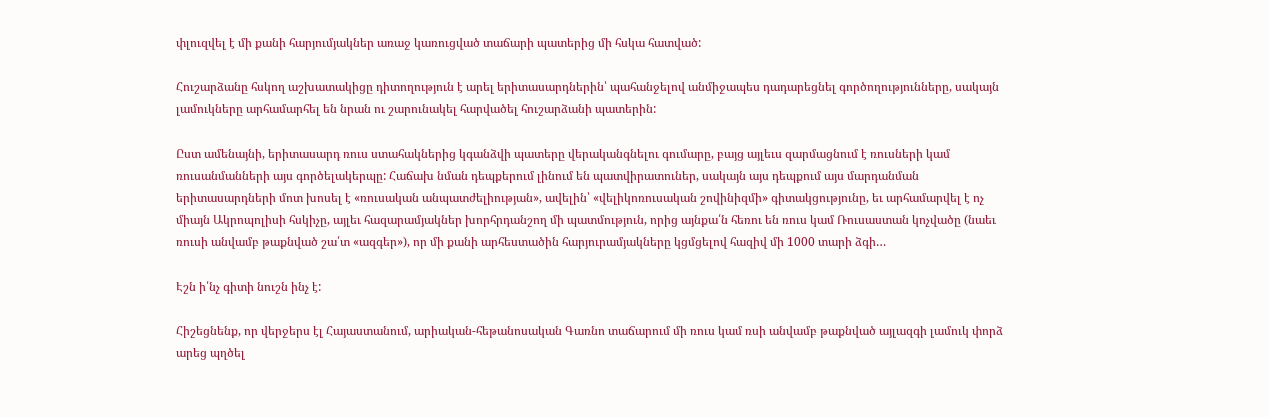փլուզվել է մի քանի հարյումյակներ առաջ կառուցված տաճարի պատերից մի հսկա հատված:

Հուշարձանը հսկող աշխատակիցը դիտողություն է արել երիտասարդներին՝ պահանջելով անմիջապես դադարեցնել գործողությունները, սակայն լամուկները արհամարհել են նրան ու շարունակել հարվածել հուշարձանի պատերին:

Ըստ ամենայնի, երիտասարդ ռուս ստահակներից կգանձվի պատերը վերականգնելու գումարը, բայց այլեւս զարմացնում է ռուսների կամ ռուսանմանների այս գործելակերպը: Հաճախ նման դեպքերում լինում են պատվիրատուներ, սակայն այս դեպքում այս մարդանման երիտասարդների մոտ խոսել է «ռուսական անպատժելիության», ավելին՝ «վելիկոռուսական շովինիզմի» գիտակցությունը, եւ արհամարվել է ոչ միայն Ակրոպոլիսի հսկիչը, այլեւ հազարամյակներ խորհրդանշող մի պատմություն, որից այնքա՛ն հեռու են ռուս կամ Ռուսաստան կոչվածը (նաեւ ռուսի անվամբ թաքնված շա՛տ «ազգեր»), որ մի քանի արհեստածին հարյուրամյակները կցմցելով հազիվ մի 1000 տարի ձգի…

Էշն ի՛նչ գիտի նուշն ինչ է:

Հիշեցնենք, որ վերջերս էլ Հայաստանում, արիական-հեթանոսական Գառնո տաճարում մի ռուս կամ ռսի անվամբ թաքնված այլազգի լամուկ փորձ արեց պղծել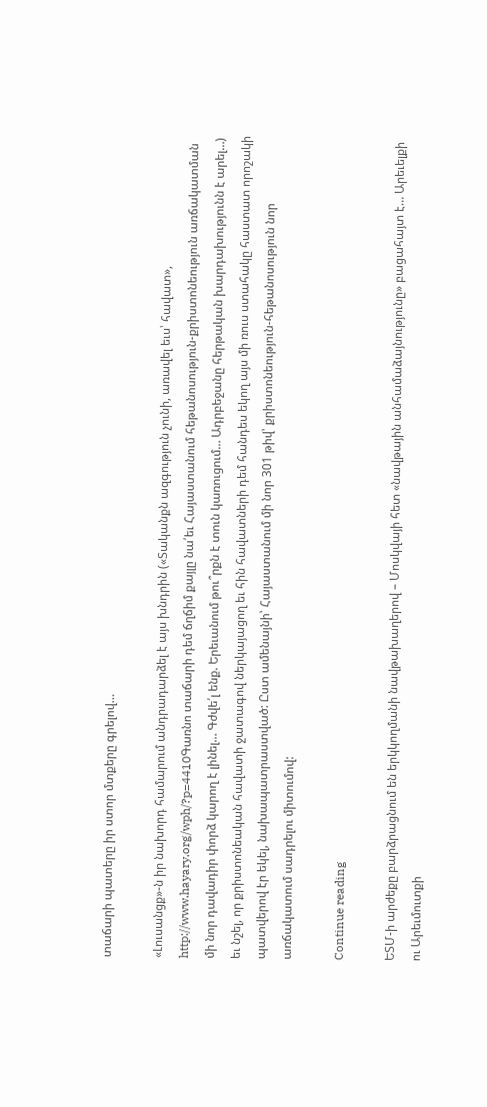տաճարի պատերը իր ստոր մտքերը գրելով…

«Լուսանցք»-ն իր նախորդ համարում անդրադարձել է այս խնդրին («Տականքն ազգություն չունի, առավել եւս՝ հավատ», http://www.hayary.org/wph/?p=4410Գառնո տաճարի դեմ ճղճիմ քայլը նա՛եւ Հայաստանում հեթանոսություն-քրիստոնեություն առճակատման մի նոր դավադիր փորձ կարող է լինել… Գժվե՛լ ենք. Երեւանում թու՞րքն է տուն կառուցում… Ադրբեջանը հերթական խարդախությունն է արել…) եւ նշել, որ քրիստոնեական հավատի ջատագով ներկայացող եւ հին հավատների դեմ հանդես եկող այս մի ռուս ստահակը հաստատ որոշակի պատվերով էր եկել, նախապատրաստված: Ըստ ամենայնի՝ Հայաստանում մի նոր 301 թիվ՝ քրիստոնեություն-հեթանոսություն նոր առճակատում սադրելու միտումով:

Continue reading

ԵՏՄ-ի արժեքը բարձրացնում են երկկողմանի նավթախաղերով – Մոսկվայի հետ «նավթային անհամաձայնությունը» բացահայտ է… Արեւելքի ու Արեւմուտքի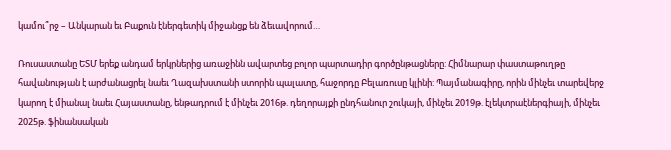կամու՞րջ – Անկարան եւ Բաքուն էներգետիկ միջանցք են ձեւավորում…

Ռուսաստանը ԵՏՄ երեք անդամ երկրներից առաջինն ավարտեց բոլոր պարտադիր գործընթացները: Հիմնարար փաստաթուղթը հավանության է արժանացրել նաեւ Ղազախստանի ստորին պալատը, հաջորդը Բելառուսը կլինի: Պայմանագիրը, որին մինչեւ տարեվերջ կարող է միանալ նաեւ Հայաստանը, ենթադրում է մինչեւ 2016թ. դեղորայքի ընդհանուր շուկայի, մինչեւ 2019թ. էլեկտրաէներգիայի, մինչեւ 2025թ. ֆինանսական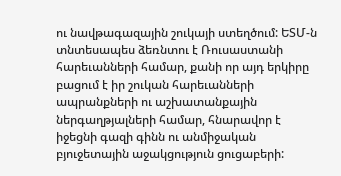ու նավթագազային շուկայի ստեղծում: ԵՏՄ-ն տնտեսապես ձեռնտու է Ռուսաստանի հարեւանների համար, քանի որ այդ երկիրը բացում է իր շուկան հարեւանների ապրանքների ու աշխատանքային ներգաղթյալների համար, հնարավոր է իջեցնի գազի գինն ու անմիջական բյուջետային աջակցություն ցուցաբերի: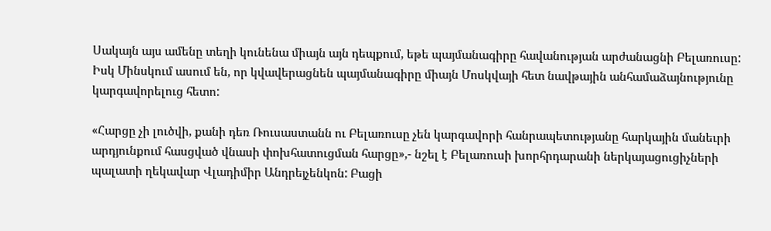Սակայն այս ամենը տեղի կունենա միայն այն դեպքում, եթե պայմանագիրը հավանության արժանացնի Բելառուսը: Իսկ Մինսկում ասում են, որ կվավերացնեն պայմանագիրը միայն Մոսկվայի հետ նավթային անհամաձայնությունը կարգավորելուց հետո:

«Հարցը չի լուծվի, քանի դեռ Ռուսաստանն ու Բելառուսը չեն կարգավորի հանրապետությանը հարկային մանեւրի արդյունքում հասցված վնասի փոխհատուցման հարցը»,- նշել է Բելառուսի խորհրդարանի ներկայացուցիչների պալատի ղեկավար Վլադիմիր Անդրեյչենկոն: Բացի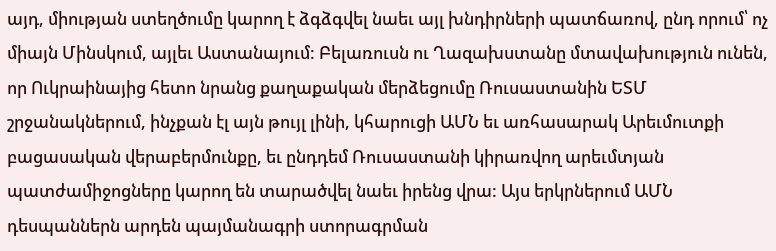այդ, միության ստեղծումը կարող է ձգձգվել նաեւ այլ խնդիրների պատճառով, ընդ որում՝ ոչ միայն Մինսկում, այլեւ Աստանայում: Բելառուսն ու Ղազախստանը մտավախություն ունեն, որ Ուկրաինայից հետո նրանց քաղաքական մերձեցումը Ռուսաստանին ԵՏՄ շրջանակներում, ինչքան էլ այն թույլ լինի, կհարուցի ԱՄՆ եւ առհասարակ Արեւմուտքի բացասական վերաբերմունքը, եւ ընդդեմ Ռուսաստանի կիրառվող արեւմտյան պատժամիջոցները կարող են տարածվել նաեւ իրենց վրա: Այս երկրներում ԱՄՆ դեսպաններն արդեն պայմանագրի ստորագրման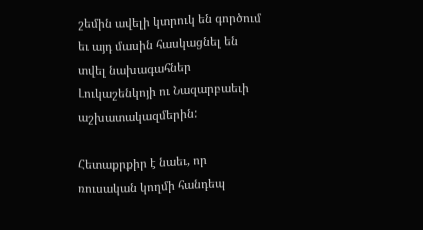շեմին ավելի կտրուկ են գործում եւ այդ մասին հասկացնել են տվել նախագահներ Լուկաշենկոյի ու Նազարբաեւի աշխատակազմերին:

Հետաքրքիր է նաեւ, որ ռուսական կողմի հանդեպ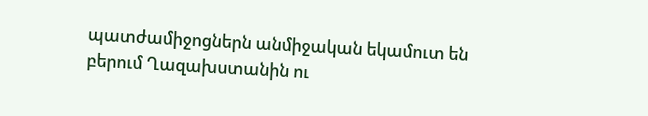պատժամիջոցներն անմիջական եկամուտ են բերում Ղազախստանին ու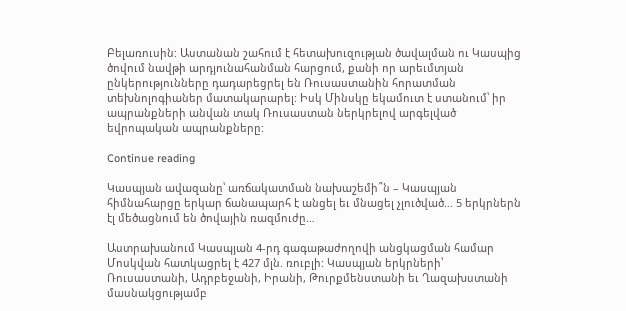Բելառուսին: Աստանան շահում է հետախուզության ծավալման ու Կասպից ծովում նավթի արդյունահանման հարցում, քանի որ արեւմտյան ընկերությունները դադարեցրել են Ռուսաստանին հորատման տեխնոլոգիաներ մատակարարել: Իսկ Մինսկը եկամուտ է ստանում՝ իր ապրանքների անվան տակ Ռուսաստան ներկրելով արգելված եվրոպական ապրանքները:

Continue reading

Կասպյան ավազանը՝ առճակատման նախաշեմի՞ն – Կասպյան հիմնահարցը երկար ճանապարհ է անցել եւ մնացել չլուծված… 5 երկրներն էլ մեծացնում են ծովային ռազմուժը…

Աստրախանում Կասպյան 4-րդ գագաթաժողովի անցկացման համար Մոսկվան հատկացրել է 427 մլն. ռուբլի: Կասպյան երկրների՝ Ռուսաստանի, Ադրբեջանի, Իրանի, Թուրքմենստանի եւ Ղազախստանի մասնակցությամբ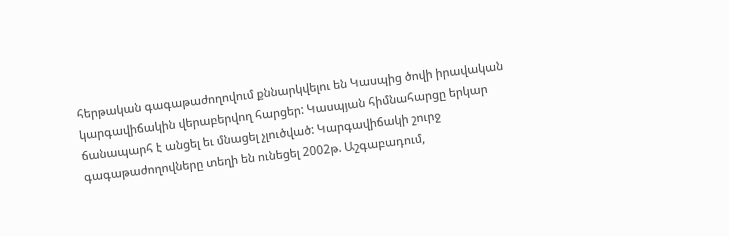հերթական գագաթաժողովում քննարկվելու են Կասպից ծովի իրավական կարգավիճակին վերաբերվող հարցեր: Կասպյան հիմնահարցը երկար ճանապարհ է անցել եւ մնացել չլուծված: Կարգավիճակի շուրջ գագաթաժողովները տեղի են ունեցել 2002թ. Աշգաբադում,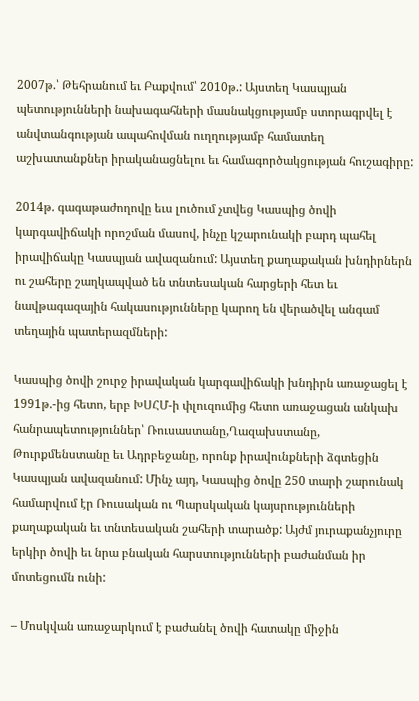2007թ.՝ Թեհրանում եւ Բաքվում՝ 2010թ.: Այստեղ Կասպյան պետությունների նախագահների մասնակցությամբ ստորագրվել է անվտանգության ապահովման ուղղությամբ համատեղ աշխատանքներ իրականացնելու եւ համագործակցության հուշագիրը:

2014թ. գագաթաժողովը եւս լուծում չտվեց Կասպից ծովի կարգավիճակի որոշման մասով, ինչը կշարունակի բարդ պահել իրավիճակը Կասպյան ավազանում: Այստեղ քաղաքական խնդիրներն ու շահերը շաղկապված են տնտեսական հարցերի հետ եւ նավթագազային հակասությունները կարող են վերածվել անգամ տեղային պատերազմների:

Կասպից ծովի շուրջ իրավական կարգավիճակի խնդիրն առաջացել է 1991թ.-ից հետո, երբ ԽՍՀՄ-ի փլուզումից հետո առաջացան անկախ հանրապետություններ՝ Ռուսաստանը,Ղազախստանը, Թուրքմենստանը եւ Ադրբեջանը, որոնք իրավունքների ձգտեցին Կասպյան ավազանում: Մինչ այդ, Կասպից ծովը 250 տարի շարունակ համարվում էր Ռուսական ու Պարսկական կայսրությունների քաղաքական եւ տնտեսական շահերի տարածք: Այժմ յուրաքանչյուրը երկիր ծովի եւ նրա բնական հարստությունների բաժանման իր մոտեցումն ունի:

– Մոսկվան առաջարկում է բաժանել ծովի հատակը միջին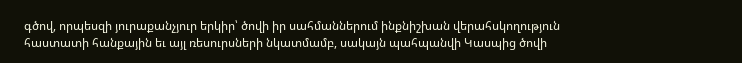գծով, որպեսզի յուրաքանչյուր երկիր՝ ծովի իր սահմաններում ինքնիշխան վերահսկողություն հաստատի հանքային եւ այլ ռեսուրսների նկատմամբ, սակայն պահպանվի Կասպից ծովի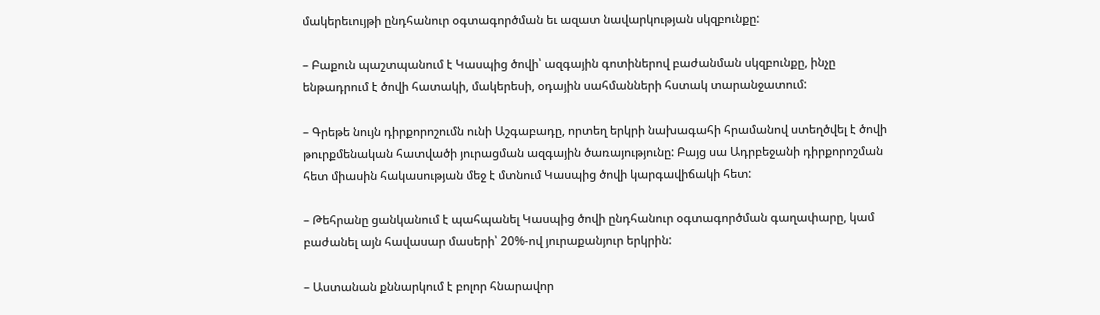մակերեւույթի ընդհանուր օգտագործման եւ ազատ նավարկության սկզբունքը:

– Բաքուն պաշտպանում է Կասպից ծովի՝ ազգային գոտիներով բաժանման սկզբունքը, ինչը ենթադրում է ծովի հատակի, մակերեսի, օդային սահմանների հստակ տարանջատում:

– Գրեթե նույն դիրքորոշումն ունի Աշգաբադը, որտեղ երկրի նախագահի հրամանով ստեղծվել է ծովի թուրքմենական հատվածի յուրացման ազգային ծառայությունը: Բայց սա Ադրբեջանի դիրքորոշման հետ միասին հակասության մեջ է մտնում Կասպից ծովի կարգավիճակի հետ:

– Թեհրանը ցանկանում է պահպանել Կասպից ծովի ընդհանուր օգտագործման գաղափարը, կամ բաժանել այն հավասար մասերի՝ 20%-ով յուրաքանյուր երկրին:

– Աստանան քննարկում է բոլոր հնարավոր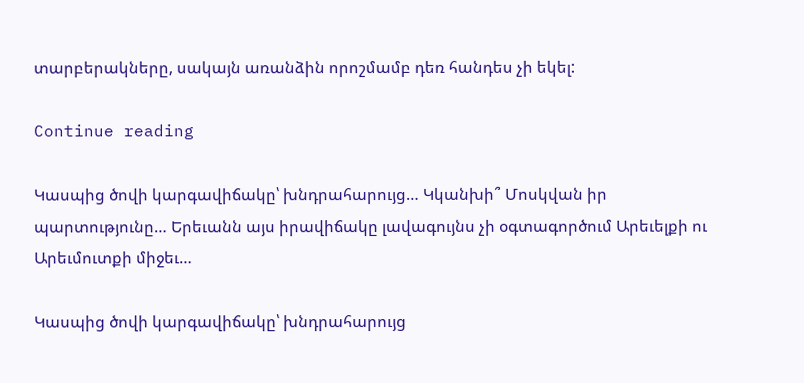տարբերակները, սակայն առանձին որոշմամբ դեռ հանդես չի եկել:

Continue reading

Կասպից ծովի կարգավիճակը՝ խնդրահարույց… Կկանխի՞ Մոսկվան իր պարտությունը… Երեւանն այս իրավիճակը լավագույնս չի օգտագործում Արեւելքի ու Արեւմուտքի միջեւ…

Կասպից ծովի կարգավիճակը՝ խնդրահարույց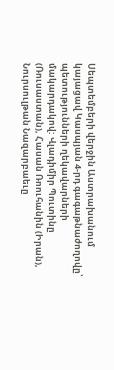Սեպտեմբերի վերջին Աստրախանում կայացավ Կասպյան 4-րդ գագաթնաժողովը՝ պետությունների ղեկավարների մակարդակով: Վլադիմիր Պուտինը (Ռուսաստան), Հասան Ռոուհանին (Իրան), Նուրսուլթան Նազարբաեւը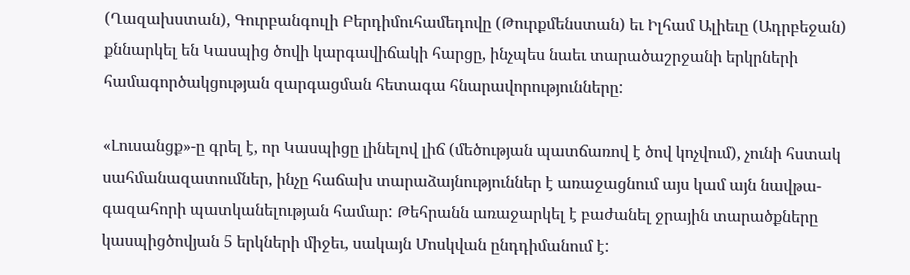(Ղազախստան), Գուրբանգուլի Բերդիմուհամեդովը (Թուրքմենստան) եւ Իլհամ Ալիեւը (Ադրբեջան) քննարկել են Կասպից ծովի կարգավիճակի հարցը, ինչպես նաեւ տարածաշրջանի երկրների համագործակցության զարգացման հետագա հնարավորությունները:

«Լուսանցք»-ը գրել է, որ Կասպիցը լինելով լիճ (մեծության պատճառով է ծով կոչվում), չունի հստակ սահմանազատումներ, ինչը հաճախ տարաձայնություններ է առաջացնում այս կամ այն նավթա-գազահորի պատկանելության համար: Թեհրանն առաջարկել է բաժանել ջրային տարածքները կասպիցծովյան 5 երկների միջեւ, սակայն Մոսկվան ընդդիմանում է: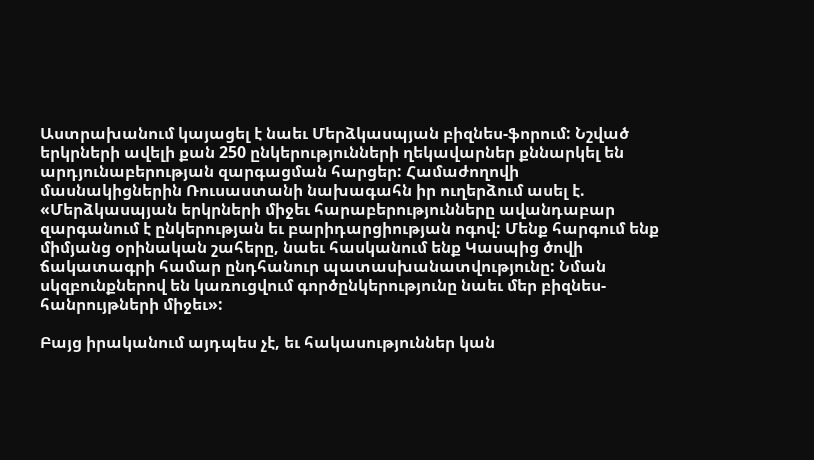Աստրախանում կայացել է նաեւ Մերձկասպյան բիզնես-ֆորում: Նշված երկրների ավելի քան 250 ընկերությունների ղեկավարներ քննարկել են արդյունաբերության զարգացման հարցեր: Համաժողովի մասնակիցներին Ռուսաստանի նախագահն իր ուղերձում ասել է. «Մերձկասպյան երկրների միջեւ հարաբերությունները ավանդաբար զարգանում է ընկերության եւ բարիդարցիության ոգով: Մենք հարգում ենք միմյանց օրինական շահերը, նաեւ հասկանում ենք Կասպից ծովի ճակատագրի համար ընդհանուր պատասխանատվությունը: Նման սկզբունքներով են կառուցվում գործընկերությունը նաեւ մեր բիզնես-հանրույթների միջեւ»:

Բայց իրականում այդպես չէ, եւ հակասություններ կան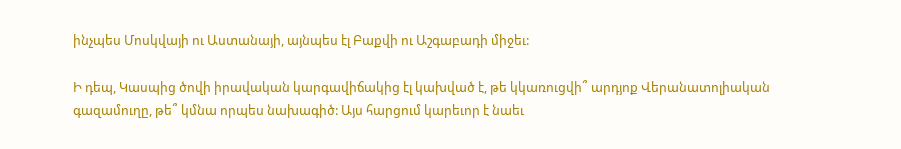ինչպես Մոսկվայի ու Աստանայի, այնպես էլ Բաքվի ու Աշգաբադի միջեւ:

Ի դեպ, Կասպից ծովի իրավական կարգավիճակից էլ կախված է, թե կկառուցվի՞ արդյոք Վերանատոլիական գազամուղը, թե՞ կմնա որպես նախագիծ: Այս հարցում կարեւոր է նաեւ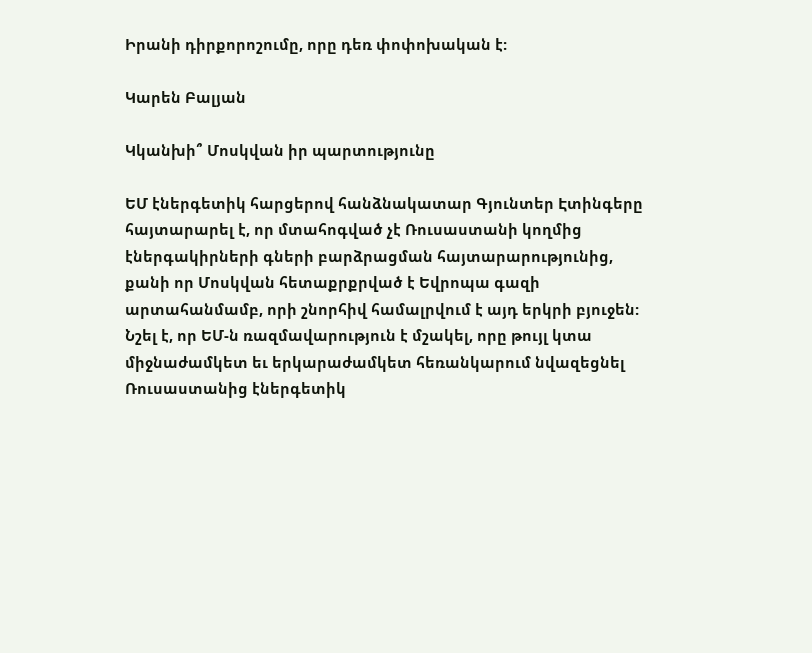Իրանի դիրքորոշումը, որը դեռ փոփոխական է:

Կարեն Բալյան

Կկանխի՞ Մոսկվան իր պարտությունը

ԵՄ էներգետիկ հարցերով հանձնակատար Գյունտեր Էտինգերը հայտարարել է, որ մտահոգված չէ Ռուսաստանի կողմից էներգակիրների գների բարձրացման հայտարարությունից, քանի որ Մոսկվան հետաքրքրված է Եվրոպա գազի արտահանմամբ, որի շնորհիվ համալրվում է այդ երկրի բյուջեն: Նշել է, որ ԵՄ-ն ռազմավարություն է մշակել, որը թույլ կտա միջնաժամկետ եւ երկարաժամկետ հեռանկարում նվազեցնել Ռուսաստանից էներգետիկ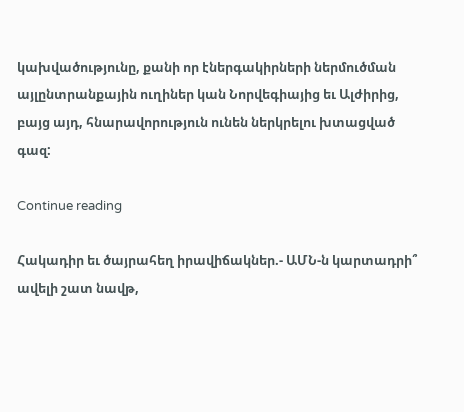կախվածությունը, քանի որ էներգակիրների ներմուծման այլընտրանքային ուղիներ կան Նորվեգիայից եւ Ալժիրից, բայց այդ, հնարավորություն ունեն ներկրելու խտացված գազ:

Continue reading

Հակադիր եւ ծայրահեղ իրավիճակներ.- ԱՄՆ-ն կարտադրի՞ ավելի շատ նավթ,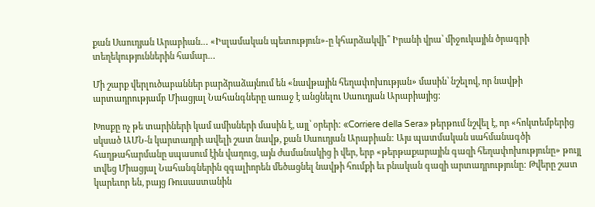քան Սաուդյան Արաբիան… «Իսլամական պետություն»-ը կհարձակվի՞ Իրանի վրա՝ միջուկային ծրագրի տեղեկություններին համար…

Մի շարք վերլուծաբաններ բարձրաձայնում են «նավթային հեղափոխության» մասին՝ նշելով, որ նավթի արտադրությամբ Միացյալ Նահանգները առաջ է անցնելու Սաուդյան Արաբիայից:

Խոսքը ոչ թե տարիների կամ ամիսների մասին է, այլ՝ օրերի: «Corriere della Sera» թերթում նշվել է, որ «հոկտեմբերից սկսած ԱՄՆ-ն կարտադրի ավելի շատ նավթ, քան Սաուդյան Արաբիան: Այս պատմական սահմանագծի հաղթահարմանը սպասում էին վաղուց, այն ժամանակից ի վեր, երբ «թերթաքարային գազի հեղափոխությունը» թույլ տվեց Միացյալ Նահանգներին զգալիորեն մեծացնել նավթի հումքի եւ բնական գազի արտադրությունը: Թվերը շատ կարեւոր են, բայց Ռուսաստանին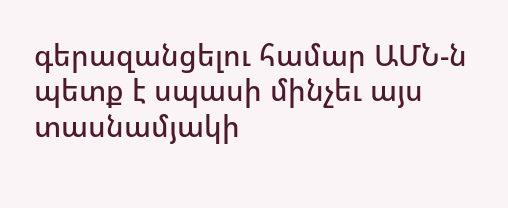գերազանցելու համար ԱՄՆ-ն պետք է սպասի մինչեւ այս տասնամյակի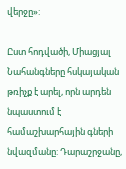վերջը»:

Ըստ հոդվածի, Միացյալ Նահանգները հսկայական թռիչք է արել, որն արդեն նպաստում է համաշխարհային գների նվազմանը: Դարաշրջանը,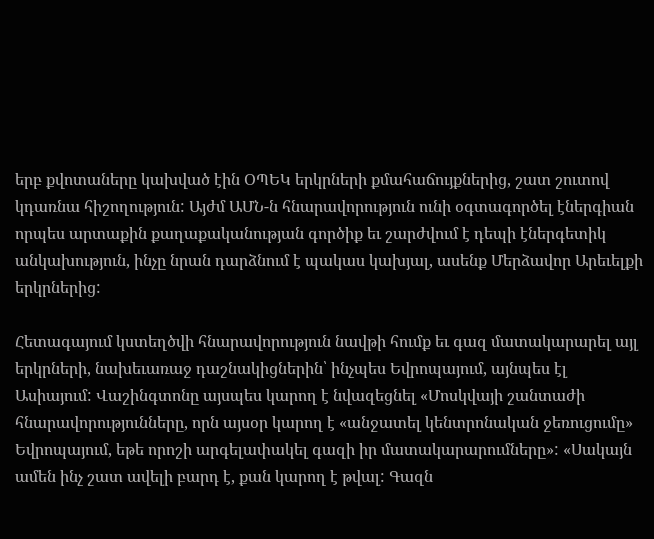երբ քվոտաները կախված էին ՕՊԵԿ երկրների քմահաճույքներից, շատ շուտով կդառնա հիշողություն: Այժմ ԱՄՆ-ն հնարավորություն ունի օգտագործել էներգիան որպես արտաքին քաղաքականության գործիք եւ շարժվում է դեպի էներգետիկ անկախություն, ինչը նրան դարձնում է պակաս կախյալ, ասենք Մերձավոր Արեւելքի երկրներից:

Հետագայում կստեղծվի հնարավորություն նավթի հումք եւ գազ մատակարարել այլ երկրների, նախեւառաջ դաշնակիցներին՝ ինչպես Եվրոպայում, այնպես էլ Ասիայում: Վաշինգտոնը այսպես կարող է նվազեցնել «Մոսկվայի շանտաժի հնարավորությունները, որն այսօր կարող է «անջատել կենտրոնական ջեռուցումը» Եվրոպայում, եթե որոշի արգելափակել գազի իր մատակարարումները»: «Սակայն ամեն ինչ շատ ավելի բարդ է, քան կարող է թվալ: Գազն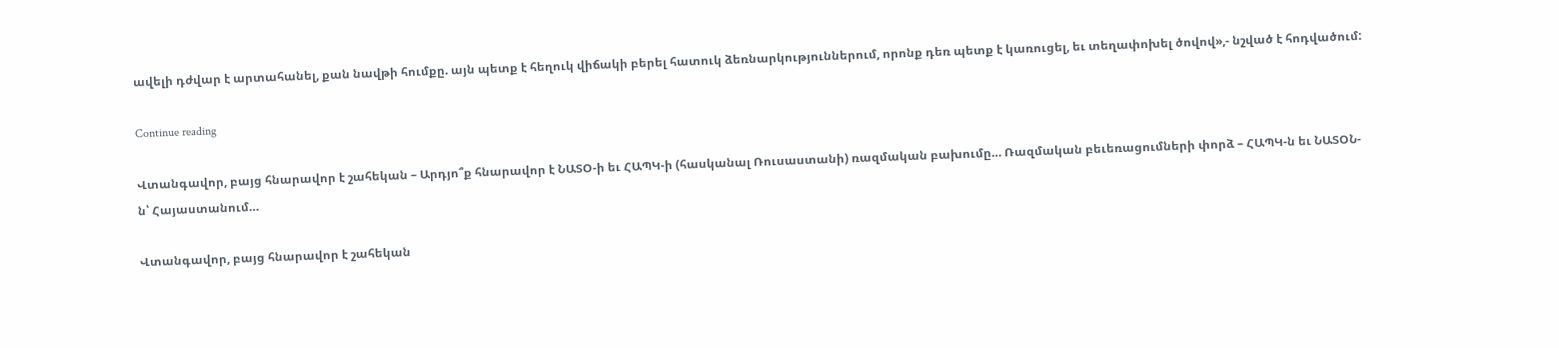ավելի դժվար է արտահանել, քան նավթի հումքը. այն պետք է հեղուկ վիճակի բերել հատուկ ձեռնարկություններում, որոնք դեռ պետք է կառուցել, եւ տեղափոխել ծովով»,- նշված է հոդվածում:

Continue reading

Վտանգավոր, բայց հնարավոր է շահեկան – Արդյո՞ք հնարավոր է ՆԱՏՕ-ի եւ ՀԱՊԿ-ի (հասկանալ Ռուսաստանի) ռազմական բախումը… Ռազմական բեւեռացումների փորձ – ՀԱՊԿ-ն եւ ՆԱՏՕՆ-ն՝ Հայաստանում…

Վտանգավոր, բայց հնարավոր է շահեկան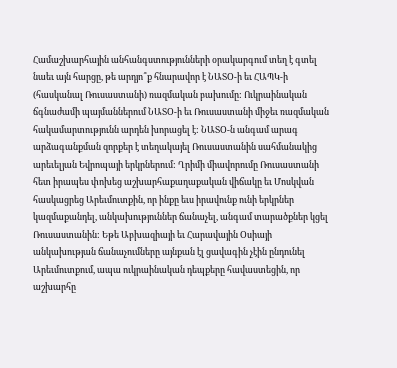Համաշխարհային անհանգստությունների օրակարգում տեղ է գտել նաեւ այն հարցը, թե արդյո՞ք հնարավոր է ՆԱՏՕ-ի եւ ՀԱՊԿ-ի (հասկանալ Ռուսաստանի) ռազմական բախումը: Ուկրաինական ճգնաժամի պայմաններում ՆԱՏՕ-ի եւ Ռուսաստանի միջեւ ռազմական հակամարտությունն արդեն խորացել է: ՆԱՏՕ-ն անգամ արագ արձագանքման զորքեր է տեղակայել Ռուսաստանին սահմանակից արեւելյան Եվրոպայի երկրներում: Ղրիմի միավորումը Ռուսաստանի հետ իրապես փոխեց աշխարհաքաղաքական վիճակը եւ Մոսկվան հասկացրեց Արեւմուտքին, որ ինքը եւս իրավունք ունի երկրներ կազմաքանդել, անկախություններ ճանաչել, անգամ տարածքներ կցել Ռուսաստանին: Եթե Աբխազիայի եւ Հարավային Օսիայի անկախության ճանաչումները այնքան էլ ցավագին չէին ընդունել Արեւմուտքում, ապա ուկրաինական դեպքերը հավաստեցին, որ աշխարհը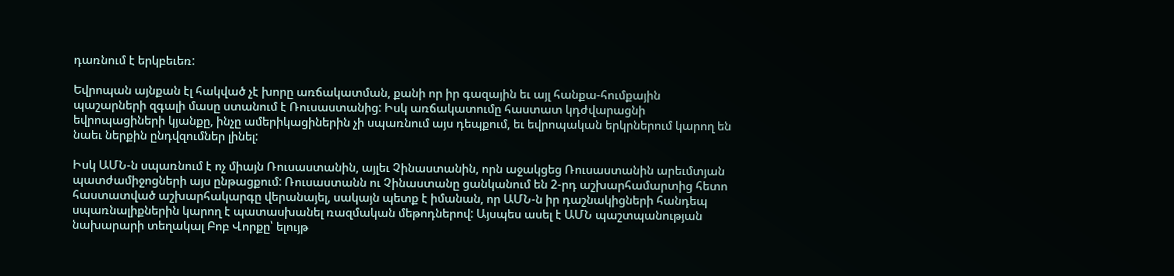դառնում է երկբեւեռ:

Եվրոպան այնքան էլ հակված չէ խորը առճակատման, քանի որ իր գազային եւ այլ հանքա-հումքային պաշարների զգալի մասը ստանում է Ռուսաստանից: Իսկ առճակատումը հաստատ կդժվարացնի եվրոպացիների կյանքը, ինչը ամերիկացիներին չի սպառնում այս դեպքում, եւ եվրոպական երկրներում կարող են նաեւ ներքին ընդվզումներ լինել:

Իսկ ԱՄՆ-ն սպառնում է ոչ միայն Ռուսաստանին, այլեւ Չինաստանին, որն աջակցեց Ռուսաստանին արեւմտյան պատժամիջոցների այս ընթացքում: Ռուսաստանն ու Չինաստանը ցանկանում են 2-րդ աշխարհամարտից հետո հաստատված աշխարհակարգը վերանայել, սակայն պետք է իմանան, որ ԱՄՆ-ն իր դաշնակիցների հանդեպ սպառնալիքներին կարող է պատասխանել ռազմական մեթոդներով: Այսպես ասել է ԱՄՆ պաշտպանության նախարարի տեղակալ Բոբ Վորքը՝ ելույթ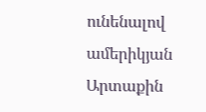ունենալով ամերիկյան Արտաքին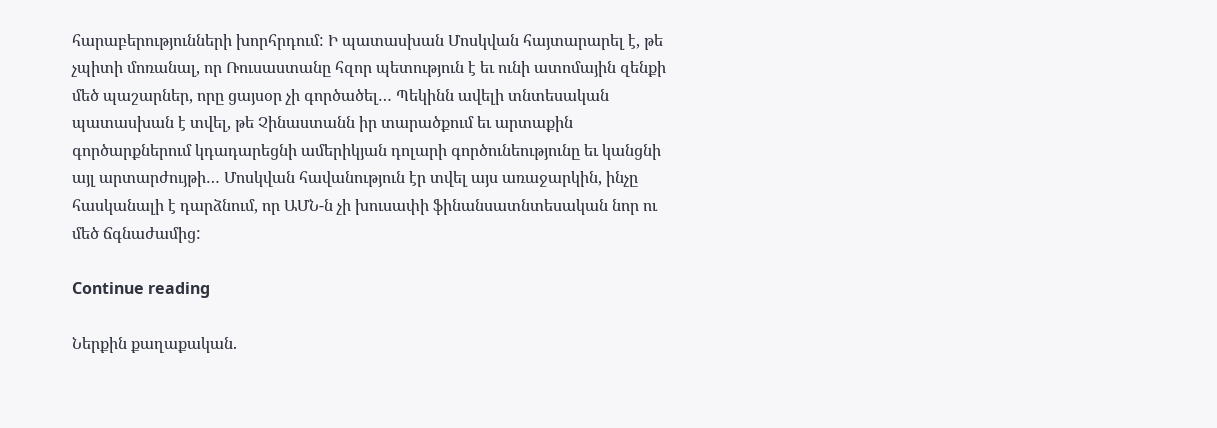հարաբերությունների խորհրդում: Ի պատասխան Մոսկվան հայտարարել է, թե չպիտի մոռանալ, որ Ռուսաստանը հզոր պետություն է եւ ունի ատոմային զենքի մեծ պաշարներ, որը ցայսօր չի գործածել… Պեկինն ավելի տնտեսական պատասխան է տվել, թե Չինաստանն իր տարածքում եւ արտաքին գործարքներում կդադարեցնի ամերիկյան դոլարի գործունեությունը եւ կանցնի այլ արտարժույթի… Մոսկվան հավանություն էր տվել այս առաջարկին, ինչը հասկանալի է դարձնում, որ ԱՄՆ-ն չի խուսափի ֆինանսատնտեսական նոր ու մեծ ճգնաժամից:

Continue reading

Ներքին քաղաքական.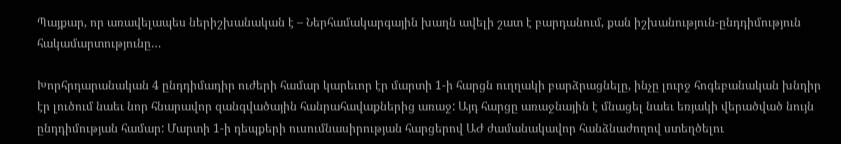Պայքար, որ առավելապես ներիշխանական է – Ներհամակարգային խաղն ավելի շատ է բարդանում, քան իշխանություն-ընդդիմություն հակամարտությունը…

Խորհրդարանական 4 ընդդիմադիր ուժերի համար կարեւոր էր մարտի 1-ի հարցն ուղղակի բարձրացնելը, ինչը լուրջ հոգեբանական խնդիր էր լուծում նաեւ նոր հնարավոր զանգվածային հանրահավաքներից առաջ: Այդ հարցը առաջնային է մնացել նաեւ եռյակի վերածված նույն ընդդիմության համար: Մարտի 1-ի դեպքերի ուսումնասիրության հարցերով ԱԺ ժամանակավոր հանձնաժողով ստեղծելու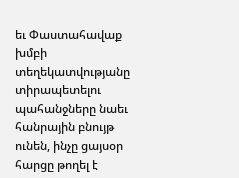եւ Փաստահավաք խմբի տեղեկատվությանը տիրապետելու պահանջները նաեւ հանրային բնույթ ունեն, ինչը ցայսօր հարցը թողել է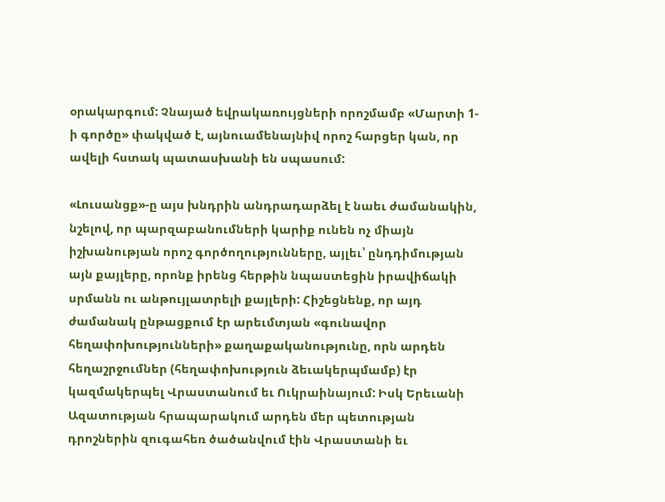օրակարգում: Չնայած եվրակառույցների որոշմամբ «Մարտի 1-ի գործը» փակված է, այնուամենայնիվ որոշ հարցեր կան, որ ավելի հստակ պատասխանի են սպասում:

«Լուսանցք»-ը այս խնդրին անդրադարձել է նաեւ ժամանակին, նշելով, որ պարզաբանումների կարիք ունեն ոչ միայն իշխանության որոշ գործողությունները, այլեւ՝ ընդդիմության այն քայլերը, որոնք իրենց հերթին նպաստեցին իրավիճակի սրմանն ու անթույլատրելի քայլերի: Հիշեցնենք, որ այդ ժամանակ ընթացքում էր արեւմտյան «գունավոր հեղափոխությունների» քաղաքականությունը, որն արդեն հեղաշրջումներ (հեղափոխություն ձեւակերպմամբ) էր կազմակերպել Վրաստանում եւ Ուկրաինայում: Իսկ Երեւանի Ազատության հրապարակում արդեն մեր պետության դրոշներին զուգահեռ ծածանվում էին Վրաստանի եւ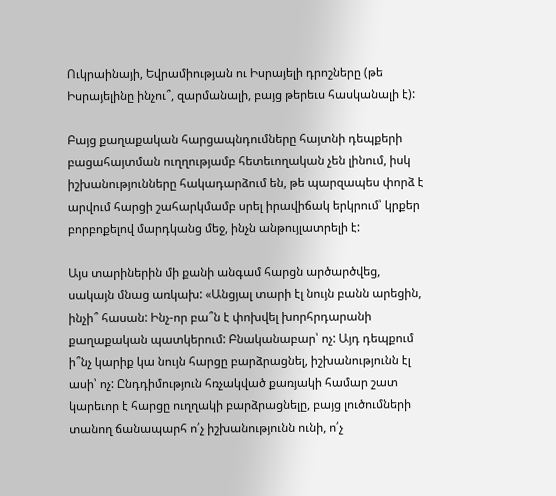Ուկրաինայի, Եվրամիության ու Իսրայելի դրոշները (թե Իսրայելինը ինչու՞, զարմանալի, բայց թերեւս հասկանալի է):

Բայց քաղաքական հարցապնդումները հայտնի դեպքերի բացահայտման ուղղությամբ հետեւողական չեն լինում, իսկ իշխանությունները հակադարձում են, թե պարզապես փորձ է արվում հարցի շահարկմամբ սրել իրավիճակ երկրում՝ կրքեր բորբոքելով մարդկանց մեջ, ինչն անթույլատրելի է:

Այս տարիներին մի քանի անգամ հարցն արծարծվեց, սակայն մնաց առկախ: «Անցյալ տարի էլ նույն բանն արեցին, ինչի՞ հասան: Ինչ-որ բա՞ն է փոխվել խորհրդարանի քաղաքական պատկերում: Բնականաբար՝ ոչ: Այդ դեպքում ի՞նչ կարիք կա նույն հարցը բարձրացնել, իշխանությունն էլ ասի՝ ոչ: Ընդդիմություն հռչակված քառյակի համար շատ կարեւոր է հարցը ուղղակի բարձրացնելը, բայց լուծումների տանող ճանապարհ ո՛չ իշխանությունն ունի, ո՛չ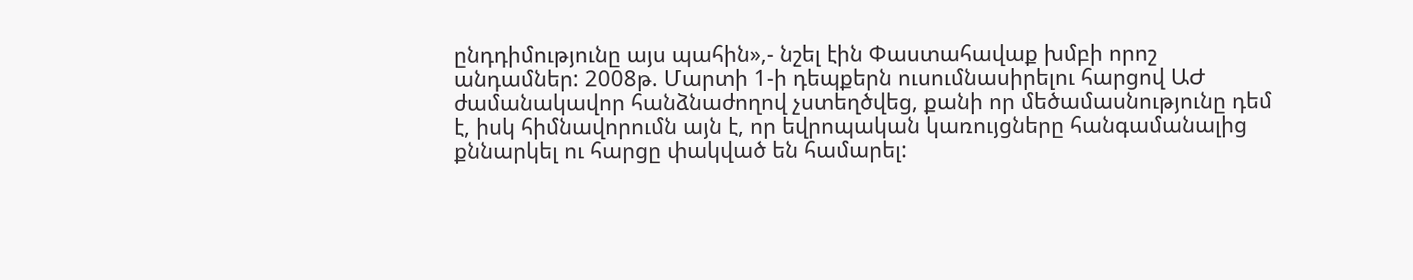ընդդիմությունը այս պահին»,- նշել էին Փաստահավաք խմբի որոշ անդամներ: 2008թ. Մարտի 1-ի դեպքերն ուսումնասիրելու հարցով ԱԺ ժամանակավոր հանձնաժողով չստեղծվեց, քանի որ մեծամասնությունը դեմ է, իսկ հիմնավորումն այն է, որ եվրոպական կառույցները հանգամանալից քննարկել ու հարցը փակված են համարել: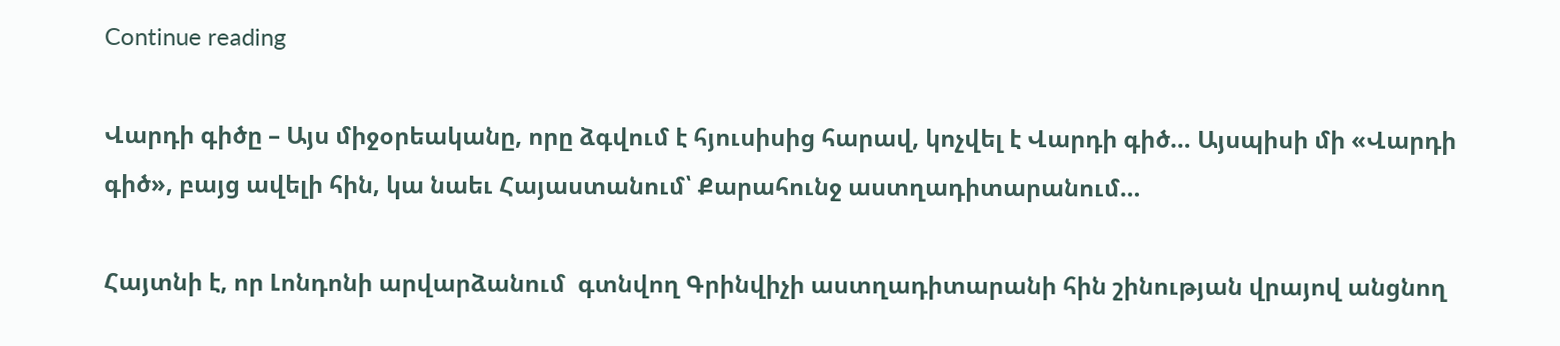Continue reading

Վարդի գիծը – Այս միջօրեականը, որը ձգվում է հյուսիսից հարավ, կոչվել է Վարդի գիծ… Այսպիսի մի «Վարդի գիծ», բայց ավելի հին, կա նաեւ Հայաստանում՝ Քարահունջ աստղադիտարանում…

Հայտնի է, որ Լոնդոնի արվարձանում  գտնվող Գրինվիչի աստղադիտարանի հին շինության վրայով անցնող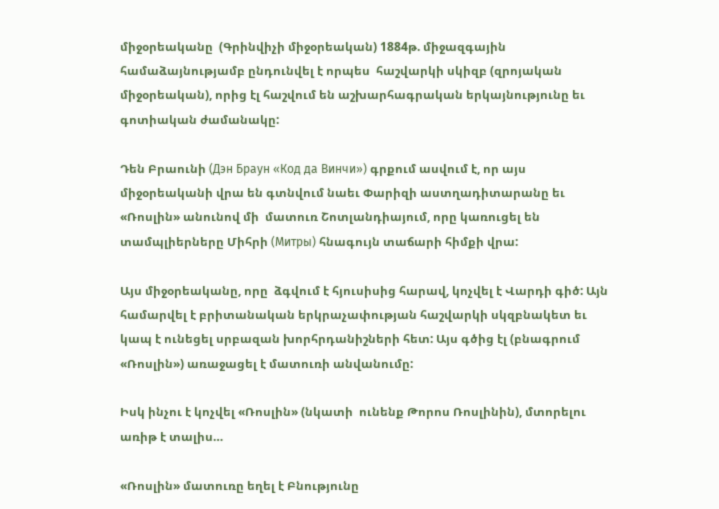միջօրեականը  (Գրինվիչի միջօրեական) 1884թ. միջազգային համաձայնությամբ ընդունվել է որպես  հաշվարկի սկիզբ (զրոյական միջօրեական), որից էլ հաշվում են աշխարհագրական երկայնությունը եւ գոտիական ժամանակը:

Դեն Բրաունի (Дэн Браун «Код да Винчи») գրքում ասվում է, որ այս միջօրեականի վրա են գտնվում նաեւ Փարիզի աստղադիտարանը եւ «Ռոսլին» անունով մի  մատուռ Շոտլանդիայում, որը կառուցել են տամպլիերները Միհրի (Митры) հնագույն տաճարի հիմքի վրա:

Այս միջօրեականը, որը  ձգվում է հյուսիսից հարավ, կոչվել է Վարդի գիծ: Այն  համարվել է բրիտանական երկրաչափության հաշվարկի սկզբնակետ եւ կապ է ունեցել սրբազան խորհրդանիշների հետ: Այս գծից էլ (բնագրում «Ռոսլին») առաջացել է մատուռի անվանումը:

Իսկ ինչու է կոչվել «Ռոսլին» (նկատի  ունենք Թորոս Ռոսլինին), մտորելու առիթ է տալիս…

«Ռոսլին» մատուռը եղել է Բնությունը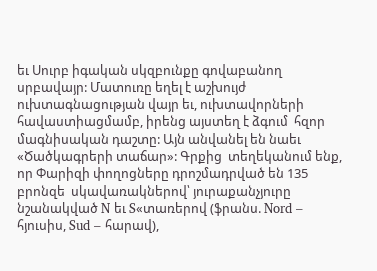եւ Սուրբ իգական սկզբունքը գովաբանող  սրբավայր: Մատուռը եղել է աշխույժ ուխտագնացության վայր եւ, ուխտավորների  հավաստիացմամբ, իրենց այստեղ է ձգում  հզոր մագնիսական դաշտը: Այն անվանել են նաեւ «Ծածկագրերի տաճար»: Գրքից  տեղեկանում ենք, որ Փարիզի փողոցները դրոշմադրված են 135 բրոնզե  սկավառակներով՝ յուրաքանչյուրը նշանակված N եւ S«տառերով (ֆրանս. Nord – հյուսիս, Sud – հարավ),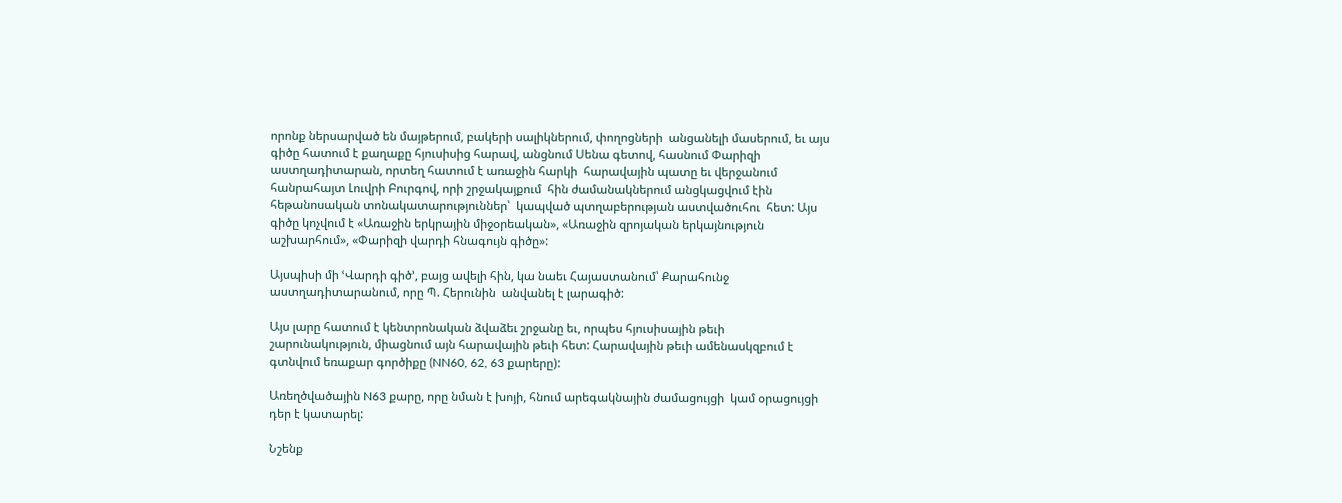որոնք ներսարված են մայթերում, բակերի սալիկներում, փողոցների  անցանելի մասերում, եւ այս գիծը հատում է քաղաքը հյուսիսից հարավ, անցնում Սենա գետով, հասնում Փարիզի աստղադիտարան, որտեղ հատում է առաջին հարկի  հարավային պատը եւ վերջանում հանրահայտ Լուվրի Բուրգով, որի շրջակայքում  հին ժամանակներում անցկացվում էին հեթանոսական տոնակատարություններ՝  կապված պտղաբերության աստվածուհու  հետ: Այս գիծը կոչվում է «Առաջին երկրային միջօրեական», «Առաջին զրոյական երկայնություն աշխարհում», «Փարիզի վարդի հնագույն գիծը»:

Այսպիսի մի ՙՎարդի գիծ՚, բայց ավելի հին, կա նաեւ Հայաստանում՝ Քարահունջ աստղադիտարանում, որը Պ. Հերունին  անվանել է լարագիծ:

Այս լարը հատում է կենտրոնական ձվաձեւ շրջանը եւ, որպես հյուսիսային թեւի  շարունակություն, միացնում այն հարավային թեւի հետ: Հարավային թեւի ամենասկզբում է գտնվում եռաքար գործիքը (NN60, 62, 63 քարերը):

Առեղծվածային N63 քարը, որը նման է խոյի, հնում արեգակնային ժամացույցի  կամ օրացույցի դեր է կատարել:

Նշենք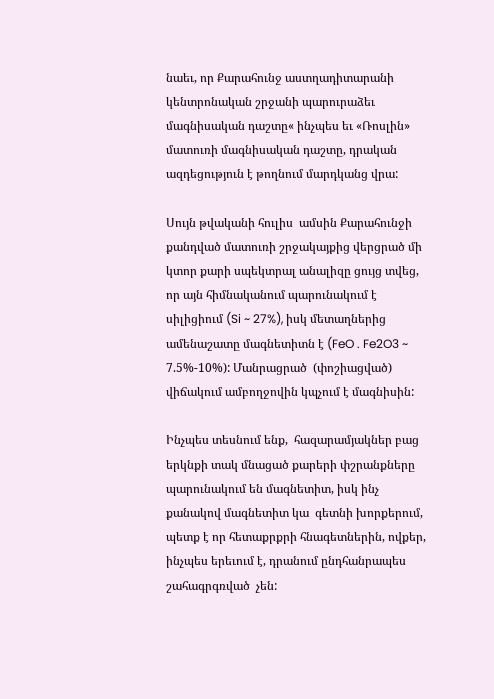նաեւ, որ Քարահունջ աստղադիտարանի կենտրոնական շրջանի պարուրաձեւ մագնիսական դաշտը« ինչպես եւ «Ռոսլին» մատուռի մագնիսական դաշտը, դրական ազդեցություն է թողնում մարդկանց վրա:

Սույն թվականի հուլիս  ամսին Քարահունջի քանդված մատուռի շրջակայքից վերցրած մի կտոր քարի սպեկտրալ անալիզը ցույց տվեց, որ այն հիմնականում պարունակում է սիլիցիում (Si ~ 27%), իսկ մետաղներից ամենաշատը մագնետիտն է (FeO . Fe2O3 ~ 7.5%-10%): Մանրացրած  (փոշիացված) վիճակում ամբողջովին կպչում է մագնիսին:

Ինչպես տեսնում ենք,  հազարամյակներ բաց երկնքի տակ մնացած քարերի փշրանքները պարունակում են մագնետիտ, իսկ ինչ քանակով մագնետիտ կա  գետնի խորքերում, պետք է որ հետաքրքրի հնագետներին, ովքեր, ինչպես երեւում է, դրանում ընդհանրապես շահագրգռված  չեն: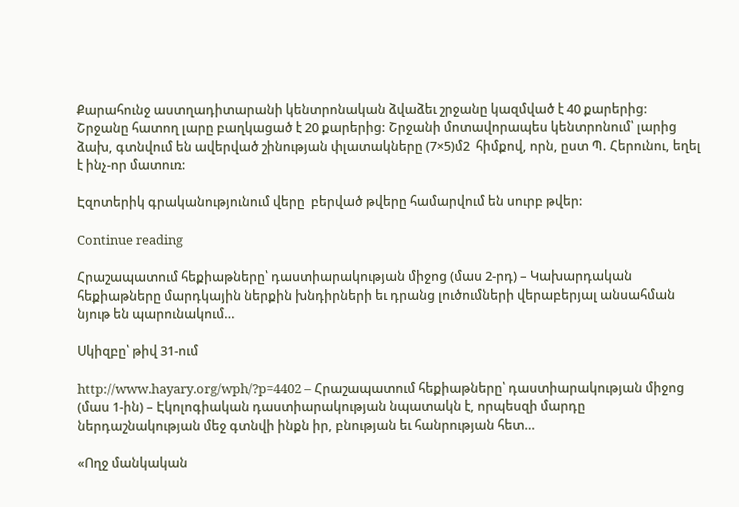Քարահունջ աստղադիտարանի կենտրոնական ձվաձեւ շրջանը կազմված է 40 քարերից: Շրջանը հատող լարը բաղկացած է 20 քարերից: Շրջանի մոտավորապես կենտրոնում՝ լարից ձախ, գտնվում են ավերված շինության փլատակները (7×5)մ2  հիմքով, որն, ըստ Պ. Հերունու, եղել է ինչ-որ մատուռ:

Էզոտերիկ գրականությունում վերը  բերված թվերը համարվում են սուրբ թվեր:

Continue reading

Հրաշապատում հեքիաթները՝ դաստիարակության միջոց (մաս 2-րդ) – Կախարդական հեքիաթները մարդկային ներքին խնդիրների եւ դրանց լուծումների վերաբերյալ անսահման նյութ են պարունակում…

Սկիզբը՝ թիվ 31-ում

http://www.hayary.org/wph/?p=4402 – Հրաշապատում հեքիաթները՝ դաստիարակության միջոց (մաս 1-ին) – Էկոլոգիական դաստիարակության նպատակն է, որպեսզի մարդը ներդաշնակության մեջ գտնվի ինքն իր, բնության եւ հանրության հետ…

«Ողջ մանկական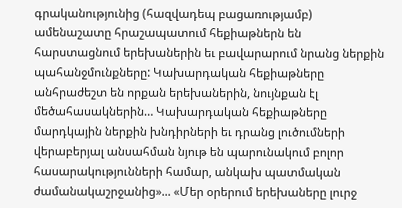գրականությունից (հազվադեպ բացառությամբ) ամենաշատը հրաշապատում հեքիաթներն են հարստացնում երեխաներին եւ բավարարում նրանց ներքին պահանջմունքները: Կախարդական հեքիաթները անհրաժեշտ են որքան երեխաներին, նույնքան էլ մեծահասակներին… Կախարդական հեքիաթները մարդկային ներքին խնդիրների եւ դրանց լուծումների վերաբերյալ անսահման նյութ են պարունակում բոլոր հասարակությունների համար, անկախ պատմական ժամանակաշրջանից»... «Մեր օրերում երեխաները լուրջ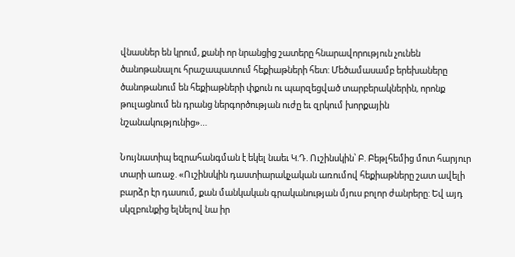վնասներ են կրում, քանի որ նրանցից շատերը հնարավորություն չունեն ծանոթանալու հրաշապատում հեքիաթների հետ: Մեծամասամբ երեխաները ծանոթանում են հեքիաթների փքուն ու պարզեցված տարբերակներին, որոնք թուլացնում են դրանց ներգործության ուժը եւ զրկում խորքային նշանակությունից»…

Նույնատիպ եզրահանգման է եկել նաեւ Կ.Դ. Ուշինսկին՝ Բ. Բեթլհեմից մոտ հարյուր տարի առաջ. «Ուշինսկին դաստիարակչական առումով հեքիաթները շատ ավելի բարձր էր դասում, քան մանկական գրականության մյուս բոլոր ժանրերը: Եվ այդ սկզբունքից ելնելով նա իր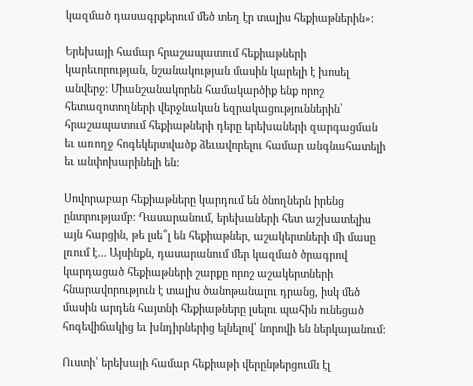կազմած դասագրքերում մեծ տեղ էր տալիս հեքիաթներին»:

Երեխայի համար հրաշապատում հեքիաթների կարեւորության, նշանակության մասին կարելի է խոսել անվերջ: Միանշանակորեն համակարծիք ենք որոշ հետազոտողների վերջնական եզրակացություններին՝ հրաշապատում հեքիաթների դերը երեխաների զարգացման եւ առողջ հոգեկերտվածք ձեւավորելու համար անգնահատելի եւ անփոխարինելի են:

Սովորաբար հեքիաթները կարդում են ծնողներն իրենց ընտրությամբ: Դասարանում, երեխաների հետ աշխատելիս այն հարցին, թե լսե՞լ են հեքիաթներ, աշակերտների մի մասը լռում է… Այսինքն, դասարանում մեր կազմած ծրագրով կարդացած հեքիաթների շարքը որոշ աշակերտների հնարավորություն է տալիս ծանոթանալու դրանց, իսկ մեծ մասին արդեն հայտնի հեքիաթները լսելու պահին ունեցած հոգեվիճակից եւ խնդիրներից ելնելով՝ նորովի են ներկայանում:

Ուստի՝ երեխայի համար հեքիաթի վերընթերցումն էլ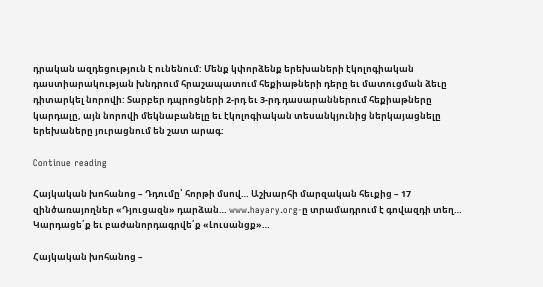դրական ազդեցություն է ունենում: Մենք կփորձենք երեխաների էկոլոգիական դաստիարակության խնդրում հրաշապատում հեքիաթների դերը եւ մատուցման ձեւը դիտարկել նորովի: Տարբեր դպրոցների 2-րդ եւ 3-րդ դասարաններում հեքիաթները կարդալը, այն նորովի մեկնաբանելը եւ էկոլոգիական տեսանկյունից ներկայացնելը երեխաները յուրացնում են շատ արագ:

Continue reading

Հայկական խոհանոց – Դդումը՝ հորթի մսով… Աշխարհի մարզական հեւքից – 17 զինծառայողներ «Դյուցազն» դարձան… www.hayary.org-ը տրամադրում է գովազդի տեղ… Կարդացե՛ք եւ բաժանորդագրվե՛ք «Լուսանցք»…

Հայկական խոհանոց –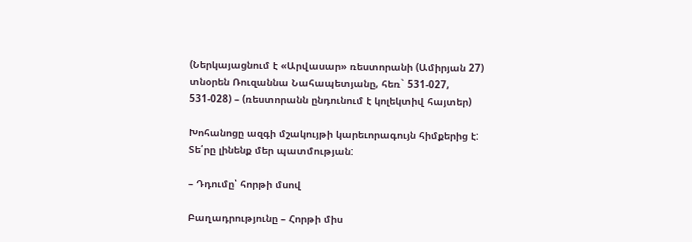(Ներկայացնում է «Արվասար» ռեստորանի (Ամիրյան 27) տնօրեն Ռուզաննա Նահապետյանը, հեռ` 531-027, 531-028) – (ռեստորանն ընդունում է կոլեկտիվ հայտեր)

Խոհանոցը ազգի մշակույթի կարեւորագույն հիմքերից է: Տե՛րը լինենք մեր պատմության:

– Դդումը՝ հորթի մսով

Բաղադրությունը – Հորթի միս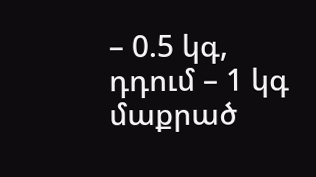– 0.5 կգ, դդում – 1 կգ մաքրած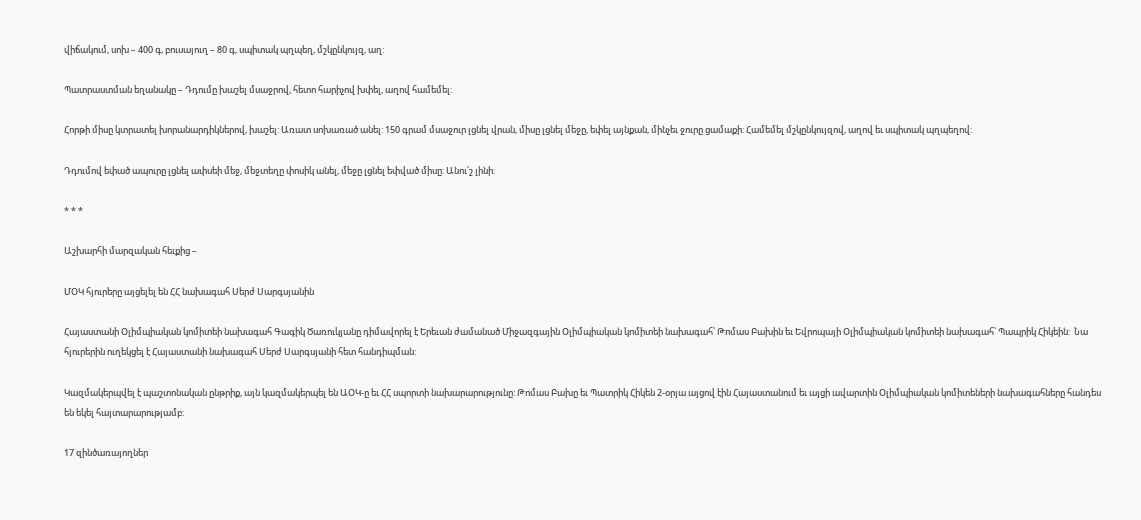վիճակում, սոխ – 400 գ, բուսայուղ – 80 գ, սպիտակ պղպեղ, մշկընկույզ, աղ:

Պատրաստման եղանակը – Դդումը խաշել մսաջրով, հետո հարիչով խփել, աղով համեմել:

Հորթի միսը կտրատել խորանարդիկներով, խաշել: Առատ սոխառած անել: 150 գրամ մսաջուր լցնել վրան, միսը լցնել մեջը, եփել այնքան, մինչեւ ջուրը ցամաքի: Համեմել մշկընկույզով, աղով եւ սպիտակ պղպեղով:

Դդումով եփած ապուրը լցնել ափսեի մեջ, մեջտեղը փոսիկ անել, մեջը լցնել եփված միսը: Անու՛շ լինի:

* * *

Աշխարհի մարզական հեւքից –

ՄՕԿ հյուրերը այցելել են ՀՀ նախագահ Սերժ Սարգսյանին

Հայաստանի Օլիմպիական կոմիտեի նախագահ Գագիկ Ծառուկյանը դիմավորել է Երեւան ժամանած Միջազգային Օլիմպիական կոմիտեի նախագահ՝ Թոմաս Բախին եւ Եվրոպայի Օլիմպիական կոմիտեի նախագահ՝ Պապրիկ Հիկեին:  Նա հյուրերին ուղեկցել է Հայաստանի նախագահ Սերժ Սարգսյանի հետ հանդիպման:

Կազմակերպվել է պաշտոնական ընթրիք, այն կազմակերպել են ԱՕԿ-ը եւ ՀՀ սպորտի նախարարությունը: Թոմաս Բախը եւ Պատրիկ Հիկեն 2-օրյա այցով էին Հայաստանում եւ այցի ավարտին Օլիմպիական կոմիտեների նախագահները հանդես են եկել հայտարարությամբ:

17 զինծառայողներ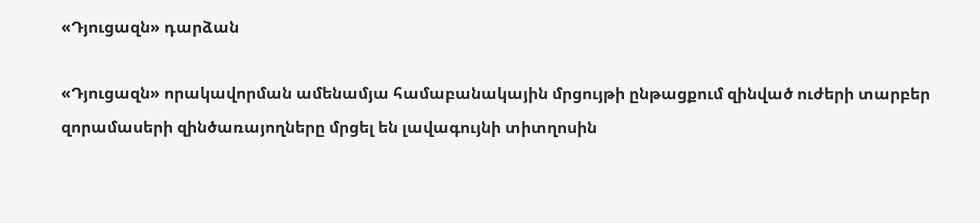«Դյուցազն» դարձան

«Դյուցազն» որակավորման ամենամյա համաբանակային մրցույթի ընթացքում զինված ուժերի տարբեր զորամասերի զինծառայողները մրցել են լավագույնի տիտղոսին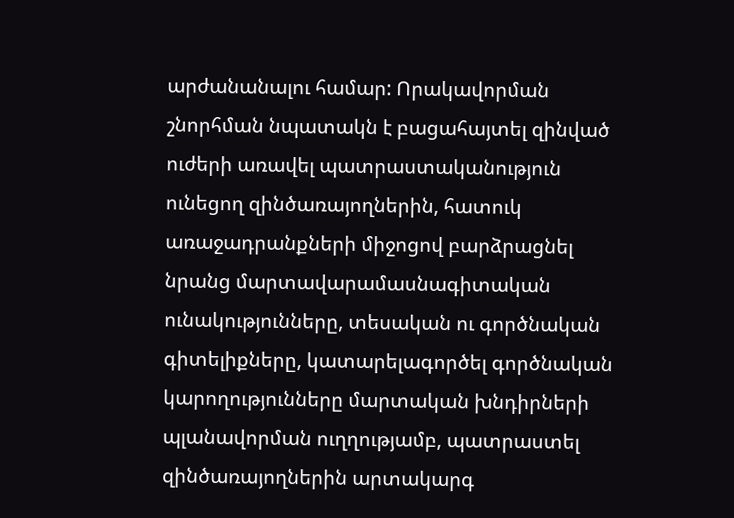արժանանալու համար: Որակավորման շնորհման նպատակն է բացահայտել զինված ուժերի առավել պատրաստականություն ունեցող զինծառայողներին, հատուկ առաջադրանքների միջոցով բարձրացնել նրանց մարտավարամասնագիտական ունակությունները, տեսական ու գործնական գիտելիքները, կատարելագործել գործնական կարողությունները մարտական խնդիրների պլանավորման ուղղությամբ, պատրաստել զինծառայողներին արտակարգ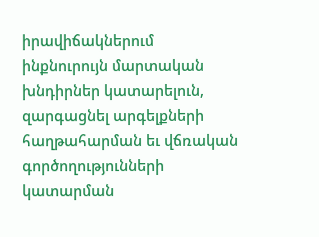իրավիճակներում ինքնուրույն մարտական խնդիրներ կատարելուն, զարգացնել արգելքների հաղթահարման եւ վճռական գործողությունների կատարման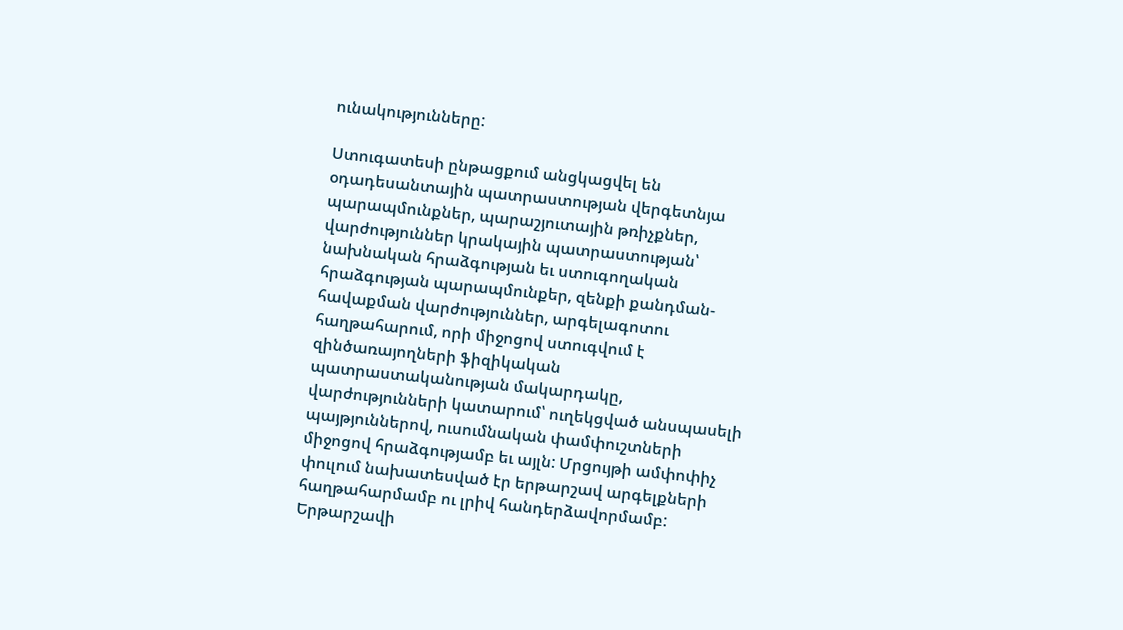ունակությունները:

Ստուգատեսի ընթացքում անցկացվել են օդադեսանտային պատրաստության վերգետնյա պարապմունքներ, պարաշյուտային թռիչքներ, վարժություններ կրակային պատրաստության՝ նախնական հրաձգության եւ ստուգողական հրաձգության պարապմունքեր, զենքի քանդման-հավաքման վարժություններ, արգելագոտու հաղթահարում, որի միջոցով ստուգվում է զինծառայողների ֆիզիկական պատրաստականության մակարդակը, վարժությունների կատարում՝ ուղեկցված անսպասելի պայթյուններով, ուսումնական փամփուշտների միջոցով հրաձգությամբ եւ այլն: Մրցույթի ամփոփիչ փուլում նախատեսված էր երթարշավ արգելքների հաղթահարմամբ ու լրիվ հանդերձավորմամբ: Երթարշավի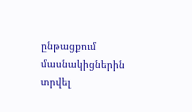ընթացքում մասնակիցներին տրվել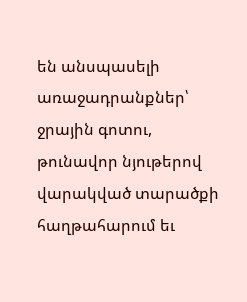են անսպասելի առաջադրանքներ՝ ջրային գոտու, թունավոր նյութերով վարակված տարածքի հաղթահարում եւ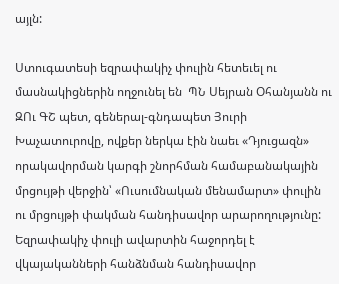այլն:

Ստուգատեսի եզրափակիչ փուլին հետեւել ու մասնակիցներին ողջունել են  ՊՆ Սեյրան Օհանյանն ու ԶՈւ ԳՇ պետ, գեներալ-գնդապետ Յուրի Խաչատուրովը, ովքեր ներկա էին նաեւ «Դյուցազն» որակավորման կարգի շնորհման համաբանակային մրցույթի վերջին՝ «Ուսումնական մենամարտ» փուլին ու մրցույթի փակման հանդիսավոր արարողությունը: Եզրափակիչ փուլի ավարտին հաջորդել է վկայականների հանձնման հանդիսավոր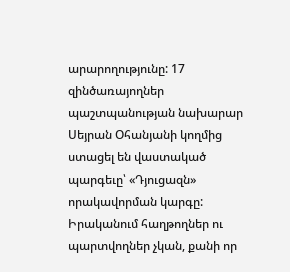արարողությունը: 17 զինծառայողներ պաշտպանության նախարար Սեյրան Օհանյանի կողմից ստացել են վաստակած պարգեւը՝ «Դյուցազն» որակավորման կարգը: Իրականում հաղթողներ ու պարտվողներ չկան, քանի որ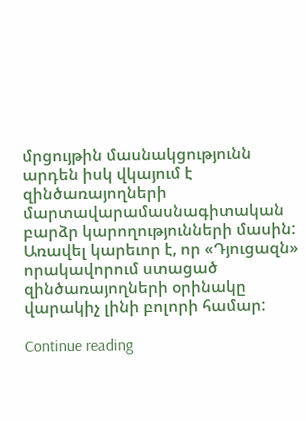մրցույթին մասնակցությունն արդեն իսկ վկայում է զինծառայողների մարտավարամասնագիտական բարձր կարողությունների մասին: Առավել կարեւոր է, որ «Դյուցազն» որակավորում ստացած զինծառայողների օրինակը վարակիչ լինի բոլորի համար:

Continue reading